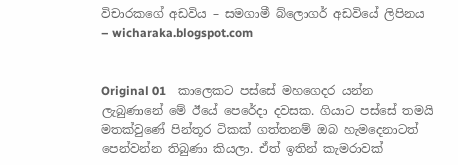විචාරකගේ අඩවිය – සමගාමී බ්ලොගර් අඩවියේ ලිපිනය – wicharaka.blogspot.com


Original 01    කාලෙකට පස්සේ මහගෙදර යන්න ලැබුණානේ මේ ඊයේ පෙරේදා දවසක. ගියාට පස්සේ තමයි මතක්වුණේ පින්තූර ටිකක් ගත්තනම් ඔබ හැමදෙනාටත් පෙන්වන්න තිබුණා කියලා. ඒත් ඉතින් කැමරාවක්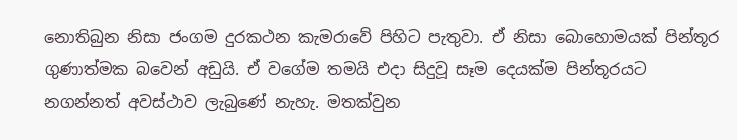නොතිබුන නිසා ජංගම දුරකථන කැමරාවේ පිහිට පැතුවා. ඒ නිසා බොහොමයක් පින්තූර ගුණාත්මක බවෙන් අඩුයි. ඒ වගේම තමයි එදා සිදුවූ සෑම දෙයක්ම පින්තූරයට නගන්නත් අවස්ථාව ලැබුණේ නැහැ. මතක්වුන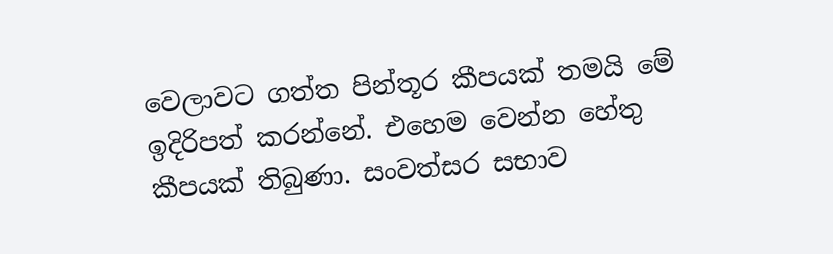වෙලාවට ගත්ත පින්තූර කීපයක් තමයි මේ ඉදිරිපත් කරන්නේ. එහෙම වෙන්න හේතු කීපයක් තිබුණා. සංවත්සර සභාව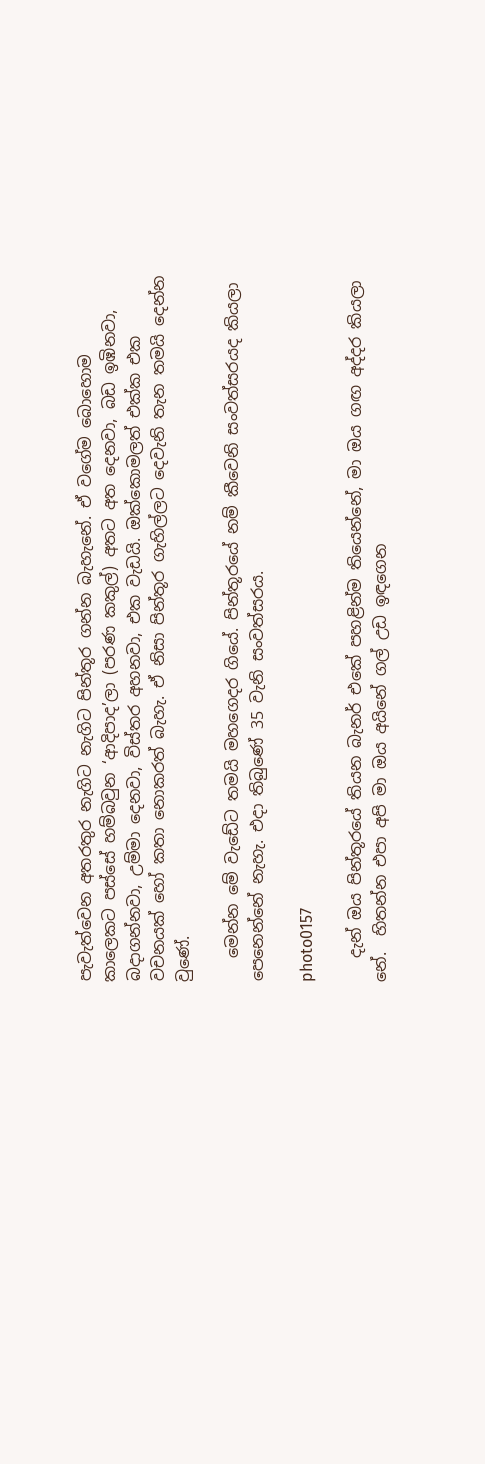පැවැත්වෙන අතරතුර නැගිට නැගිට පින්තූර ගන්න බැහැනේ. ඒ වගේම බොහොම කාලෙකට පස්සේ හම්බවුන ‘ආදිපාද’ලා (පරණ කකුල්) අතට අත දෙනවා, බඩ ඉඹිනවා, බදාගන්නවා, උම්මා දෙනවා, විස්තර අහනවා, එක වැඩයි. ඔක්කොමලත් එක්ක එක වචනයක් හෝ කතා නොකරත් බැහැ. ඒ නිසා පින්තූර ගැහිල්ලට දෙවැනි තැන තමයි දෙන්න වුණේ.

   මෙන්න මේ වැඩේට තමයි මහගෙදර ගියේ. පින්තූරයේ නම් කීවෙනි සංවත්සරයද කියලා පෙනෙන්නේ නැහැ. එදා තිබුණේ 35 වැනි සංවත්සරය.

photo0157

   දැන් ඔය පින්තූරයේ තියන බැනර් එකේ පහළින්ම තියෙන්නේ, මා ඔය ගඟ අද්දර කියලා නේ.  හිතන්න එපා අපි මා ඔය අයිනේ ගල් උඩ ඉඳගෙන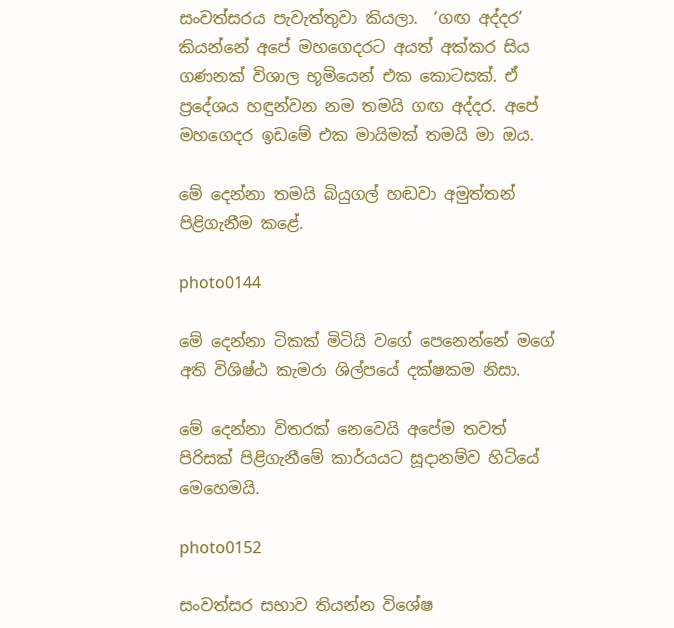සංවත්සරය පැවැත්තුවා කියලා.  ‘ගඟ අද්දර’ කියන්නේ අපේ මහගෙදරට අයත් අක්කර සිය ගණනක් විශාල භූමියෙන් එක කොටසක්. ඒ ප්‍රදේශය හඳුන්වන නම තමයි ගඟ අද්දර. අපේ මහගෙදර ඉඩමේ එක මායිමක් තමයි මා ඔය.

මේ දෙන්නා තමයි බියුගල් හඬවා අමුත්තන් පිළිගැනීම කළේ.

photo0144

මේ දෙන්නා ටිකක් මිටියි වගේ පෙනෙන්නේ මගේ අති විශිෂ්ඨ කැමරා ශිල්පයේ දක්ෂකම නිසා.

මේ දෙන්නා විතරක් නෙවෙයි අපේම තවත් පිරිසක් පිළිගැනීමේ කාර්යයට සූදානම්ව හිටියේ මෙහෙමයි.

photo0152

සංවත්සර සභාව තියන්න විශේෂ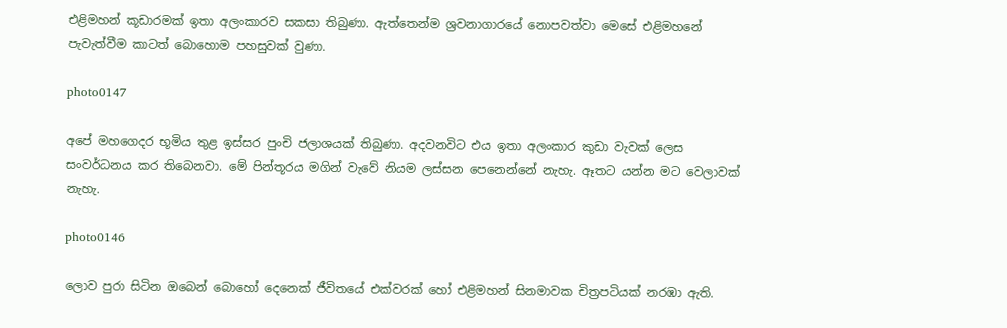එළිමහන් කූඩාරමක් ඉතා අලංකාරව සකසා තිබුණා. ඇත්තෙන්ම ශ්‍රවනාගාරයේ නොපවත්වා මෙසේ එළිමහනේ පැවැත්වීම කාටත් බොහොම පහසුවක් වුණා.

photo0147

අපේ මහගෙදර භූමිය තුළ ඉස්සර පුංචි ජලාශයක් තිබුණා. අදවනවිට එය ඉතා අලංකාර කුඩා වැවක් ලෙස සංවර්ධනය කර තිබෙනවා. මේ පින්තූරය මගින් වැවේ නියම ලස්සන පෙනෙන්නේ නැහැ. ඈතට යන්න මට වෙලාවක් නැහැ.

photo0146

ලොව පුරා සිටින ඔබෙන් බොහෝ දෙනෙක් ජීවිතයේ එක්වරක් හෝ එළිමහන් සිනමාවක චිත්‍රපටියක් නරඹා ඇති.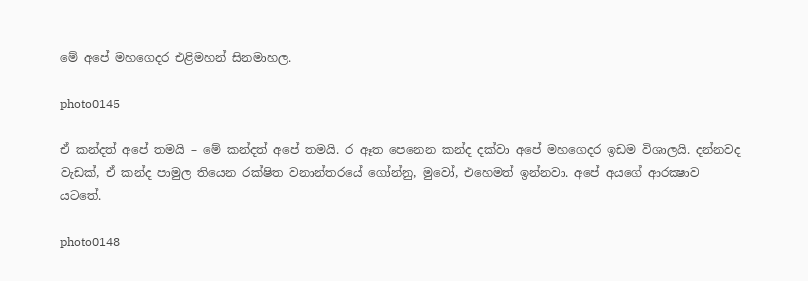මේ අපේ මහගෙදර එළිමහන් සිනමාහල.

photo0145

ඒ කන්දත් අපේ තමයි – මේ කන්දත් අපේ තමයි. ර ඈත පෙනෙන කන්ද දක්වා අපේ මහගෙදර ඉඩම විශාලයි. දන්නවද වැඩක්, ඒ කන්ද පාමුල තියෙන රක්ෂිත වනාන්තරයේ ගෝන්නු, මුවෝ, එහෙමත් ඉන්නවා. අපේ අයගේ ආරක්‍ෂාව යටතේ.

photo0148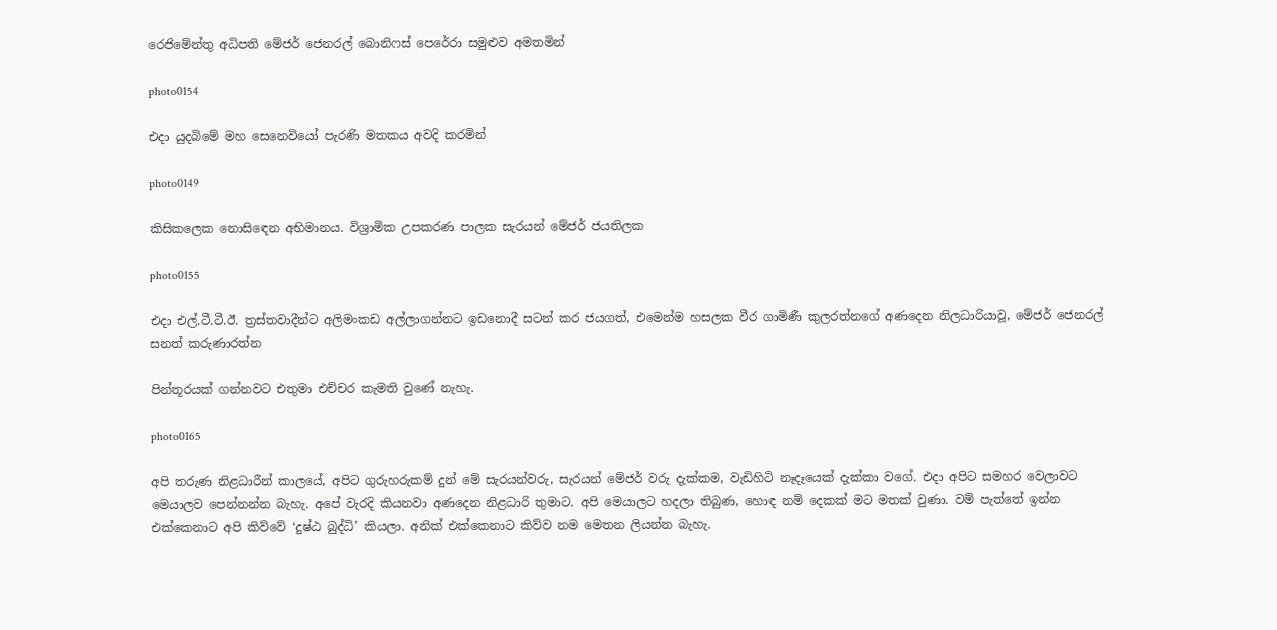රෙජිමේන්තු අධිපති මේජර් ජෙනරල් බොනිෆස් පෙරේරා සමුළුව අමතමින්

photo0154

එදා යුදබිමේ මහ සෙනෙවියෝ පැරණි මතකය අවදි කරමින්

photo0149

කිසිකලෙක නොසිඳෙන අභිමානය. විශ්‍රාමික උපකරණ පාලක සැරයන් මේජර් ජයතිලක

photo0155

එදා එල්.ටී.ටී.ඊ. ත්‍රස්තවාදීන්ට අලිමංකඩ අල්ලාගන්නට ඉඩනොදී සටන් කර ජයගත්, එමෙන්ම හසලක වීර ගාමිණී කුලරත්නගේ අණදෙන නිලධාරියාවූ, මේජර් ජෙනරල් සනත් කරුණාරත්න

පින්තූරයක් ගන්නවට එතුමා එච්චර කැමති වුණේ නැහැ.

photo0165

අපි තරුණ නිළධාරීන් කාලයේ, අපිට ගුරුහරුකම් දුන් මේ සැරයන්වරු, සැරයන් මේජර් වරු දැක්කම, වැඩිහිටි නෑදෑයෙක් දැක්කා වගේ. එදා අපිට සමහර වෙලාවට මෙයාලව පෙන්නන්න බැහැ. අපේ වැරදි කියනවා අණදෙන නිළධාරි තුමාට. අපි මෙයාලට හදලා තිබුණ, හොඳ නම් දෙකක් මට මතක් වුණා. වම් පැත්තේ ඉන්න එක්කෙනාට අපි කිව්වේ ‘දුෂ්ඨ බුද්ධි’ කියලා. අනික් එක්කෙනාට කිව්ව නම මෙතන ලියන්න බැහැ.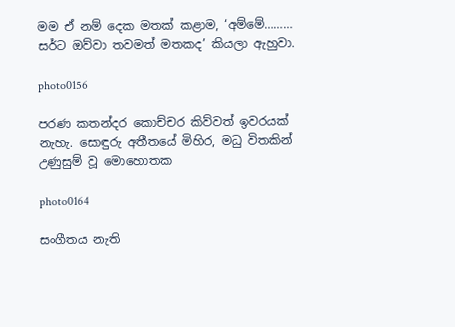මම ඒ නම් දෙක මතක් කළාම, ‘අම්මේ……… සර්ට ඔව්වා තවමත් මතකද’ කියලා ඇහුවා.

photo0156

පරණ කතන්දර කොච්චර කිව්වත් ඉවරයක් නැහැ. සොඳුරු අතීතයේ මිහිර, මධු විතකින් උණුසුම් වූ මොහොතක

photo0164

සංගීතය නැති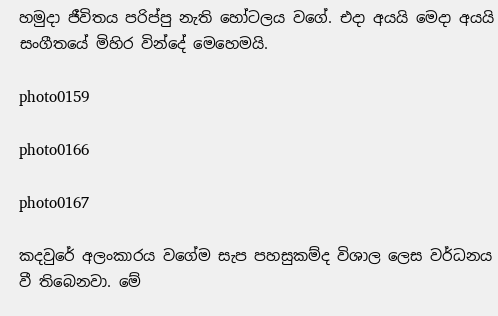හමුදා ජීවිතය පරිප්පු නැති හෝටලය වගේ. එදා අයයි මෙදා අයයි සංගීතයේ මිහිර වින්දේ මෙහෙමයි.

photo0159

photo0166

photo0167

කදවුරේ අලංකාරය වගේම සැප පහසුකම්ද විශාල ලෙස වර්ධනය වී තිබෙනවා. මේ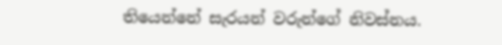තියෙන්නේ සැරයන් වරුන්ගේ නිවස්නය.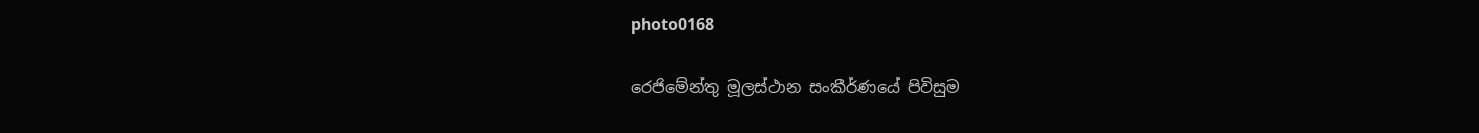photo0168

රෙජිමේන්තු මූලස්ථාන සංකීර්ණයේ පිවිසුම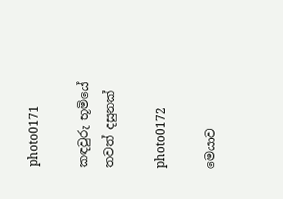photo0171

කඳවුරු භූමියේ තවත් දසුනක්

photo0172

මෙයාව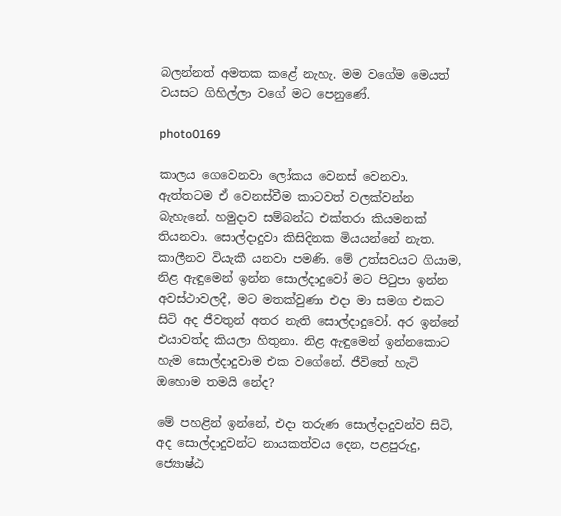බලන්නත් අමතක කළේ නැහැ. මම වගේම මෙයත් වයසට ගිහිල්ලා වගේ මට පෙනුණේ.

photo0169

කාලය ගෙවෙනවා ලෝකය වෙනස් වෙනවා. ඇත්තටම ඒ වෙනස්වීම කාටවත් වලක්වන්න බැහැනේ. හමුදාව සම්බන්ධ එක්තරා කියමනක් තියනවා. සොල්දාදුවා කිසිදිනක මියයන්නේ නැත. කාලීනව වියැකී යනවා පමණි. මේ උත්සවයට ගියාම, නිළ ඇඳුමෙන් ඉන්න සොල්දාදුවෝ මට පිටුපා ඉන්න අවස්ථාවලදී, මට මතක්වුණා එදා මා සමග එකට සිටි අද ජීවතුන් අතර නැති සොල්දාදුවෝ. අර ඉන්නේ එයාවත්ද කියලා හිතුනා. නිළ ඇඳුමෙන් ඉන්නකොට හැම සොල්දාදුවාම එක වගේනේ. ජීවිතේ හැටි ඔහොම තමයි නේද?

මේ පහළින් ඉන්නේ, එදා තරුණ සොල්දාදුවන්ව සිටි, අද සොල්දාදුවන්ට නායකත්වය දෙන, පළපුරුදු, ජ්‍යොෂ්ඨ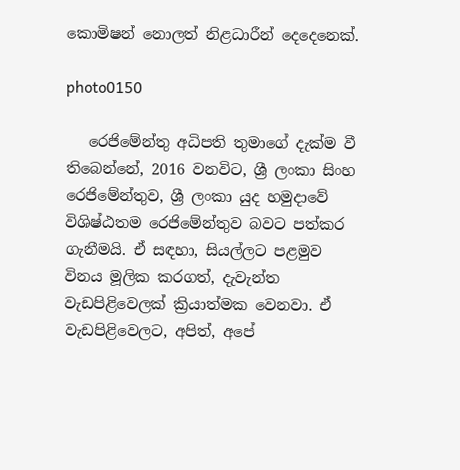කොමිෂන් නොලත් නිළධාරීන් දෙදෙනෙක්.

photo0150

   රෙජිමේන්තු අධිපති තුමාගේ දැක්ම වී තිබෙන්නේ, 2016 වනවිට, ශ්‍රී ලංකා සිංහ රෙජිමේන්තුව, ශ්‍රී ලංකා යුද හමුදාවේ විශිෂ්ඨතම රෙජිමේන්තුව බවට පත්කර ගැනීමයි. ඒ සඳහා, සියල්ලට පළමුව විනය මූලික කරගත්, දැවැන්ත වැඩපිළිවෙලක් ක්‍රියාත්මක වෙනවා. ඒ වැඩපිළිවෙලට, අපිත්, අපේ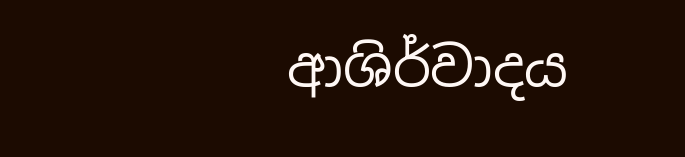ආශිර්වාදය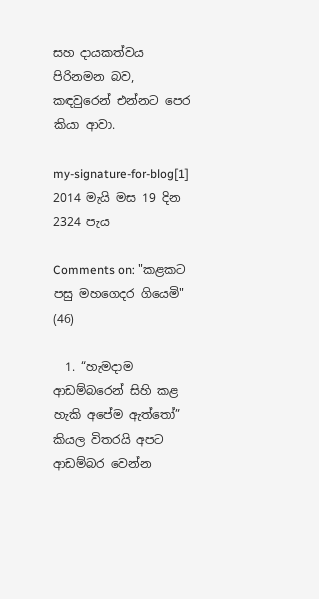සහ දායකත්වය පිරිනමන බව, කඳවුරෙන් එන්නට පෙර කියා ආවා.

my-signature-for-blog[1]     2014 මැයි මස 19 දින 2324 පැය

Comments on: "කළකට පසු මහගෙදර ගියෙමි" (46)

  1. “හැමදාම ආඩම්බරෙන් සිහි කළ හැකි අපේම ඇත්තෝ” කියල විතරයි අපට ආඩම්බර වෙන්න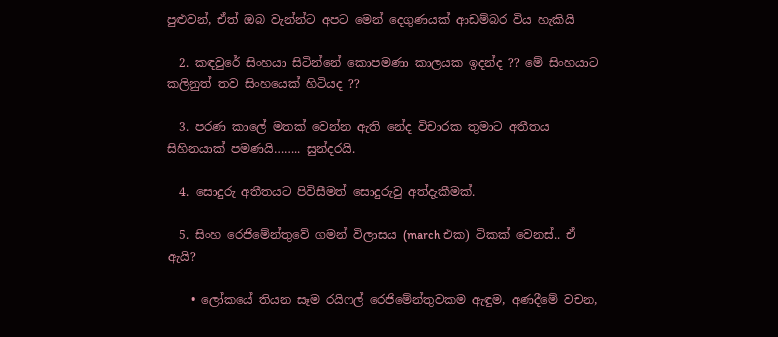පුළුවන්, ඒත් ඔබ වැන්න්ට අපට මෙන් දෙගුණයක් ආඩම්බර විය හැකියි

  2. කඳවුරේ සිංහයා සිටින්නේ කොපමණා කාලයක ඉදන්ද ?? මේ සිංහයාට කලිනුත් තව සිංහයෙක් හිටියද ??

  3. පරණ කාලේ මතක් වෙන්න ඇති නේද විචාරක තුමාට අතීතය සිහිනයාක් පමණයි…….. සුන්දරයි.

  4. සොදුරු අතීතයට පිවිසීමත් සොදුරුවු අත්දැකීමක්.

  5. සිංහ රෙජිමේන්තුවේ ගමන් විලාසය (march එක) ටිකක් වෙනස්.. ඒ ඇයි?

    • ලෝකයේ තියන සෑම රයිෆල් රෙජිමේන්තුවකම ඇඳුම, අණදීමේ වචන,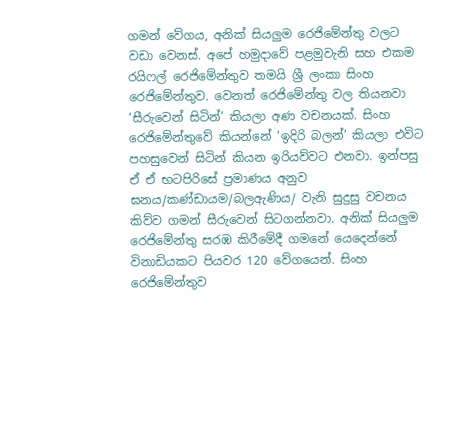ගමන් වේගය, අනික් සියලුම රෙජිමේන්තු වලට වඩා වෙනස්. අපේ හමුදාවේ පළමුවැනි සහ එකම රයිෆල් රෙජිමේන්තුව තමයි ශ්‍රී ලංකා සිංහ රෙජිමේන්තුව. වෙනත් රෙජිමේන්තු වල තියනවා ‘සීරුවෙන් සිටින්’ කියලා අණ වචනයක්. සිංහ රෙජිමේන්තුවේ කියන්නේ ‘ඉදිරි බලන්’ කියලා එවිට පහසුවෙන් සිටින් කියන ඉරියව්වට එනවා. ඉන්පසු ඒ ඒ භටපිරිසේ ප්‍රමාණය අනුව ඝනය/කණ්ඩායම/බලඇණිය/ වැනි සුදුසු වචනය කිව්ව ගමන් සීරුවෙන් සිටගන්නවා. අනික් සියලුම රෙජිමේන්තු සරඹ කිරීමේදී ගමනේ යෙදෙන්නේ විනාඩියකට පියවර 120 වේගයෙන්. සිංහ රෙජිමේන්තුව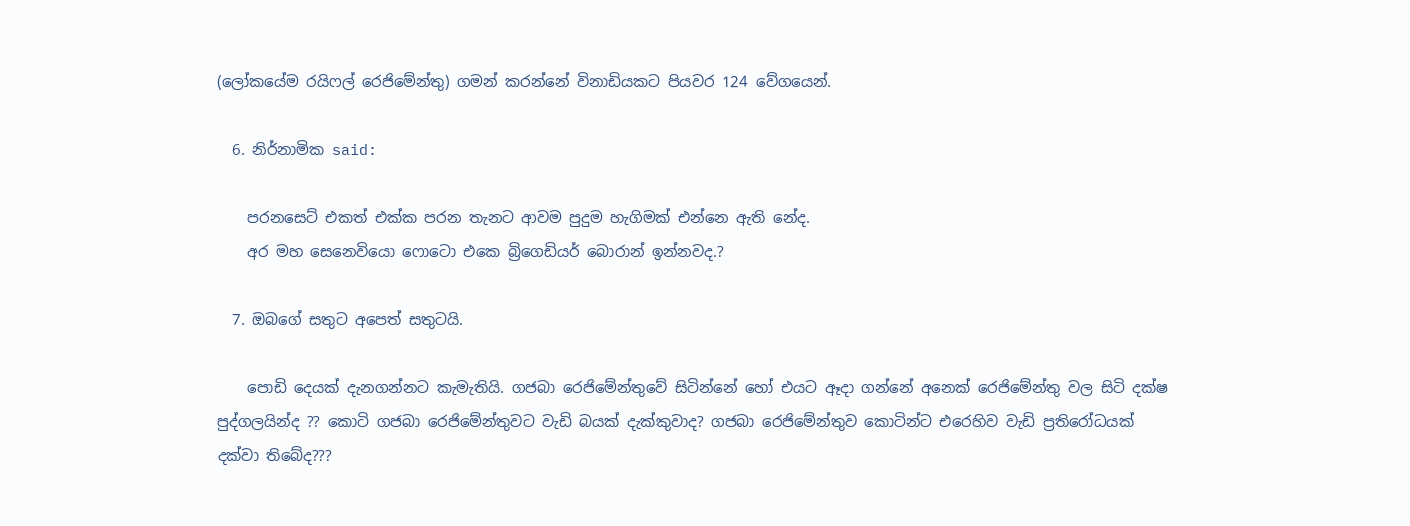(ලෝකයේම රයිෆල් රෙජිමේන්තු) ගමන් කරන්නේ විනාඩියකට පියවර 124 වේගයෙන්.

  6. නිර්නාමික said:

    පරනසෙට් එකත් එක්ක පරන තැනට ආවම පුදුම හැගිමක් එන්නෙ ඇති නේද.
    අර මහ සෙනෙවියො ෆොටො එකෙ බ්‍රිගෙඩියර් බොරාන් ඉන්නවද.?

  7. ඔබගේ සතුට අපෙත් සතුටයි.

    පොඩි දෙයක් දැනගන්නට කැමැතියි. ගජබා රෙජිමේන්තුවේ සිටින්නේ හෝ එයට ඈදා ගන්නේ අනෙක් රෙජිමේන්තු වල සිටි දක්ෂ පුද්ගලයින්ද ?? කොටි ගජබා රෙජිමේන්තුවට වැඩි බයක් දැක්කුවාද? ගජබා රෙජිමේන්තුව කොටින්ට එරෙහිව වැඩි ප්‍රතිරෝධයක් දක්වා තිබේද???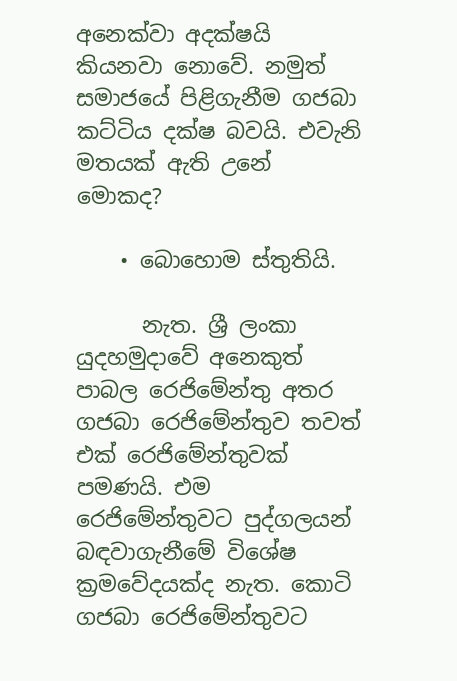අනෙක්වා අදක්ෂයි කියනවා නොවේ. නමුත් සමාජයේ පිළිගැනීම ගජබා කට්ටිය දක්ෂ බවයි. එවැනි මතයක් ඇති උනේ මොකද?

    • බොහොම ස්තුතියි.

      නැත. ශ්‍රී ලංකා යුදහමුදාවේ අනෙකුත් පාබල රෙජිමේන්තු අතර ගජබා රෙජිමේන්තුව තවත් එක් රෙජිමේන්තුවක් පමණයි. එම රෙජිමේන්තුවට පුද්ගලයන් බඳවාගැනීමේ විශේෂ ක්‍රමවේදයක්ද නැත. කොටි ගජබා රෙජිමේන්තුවට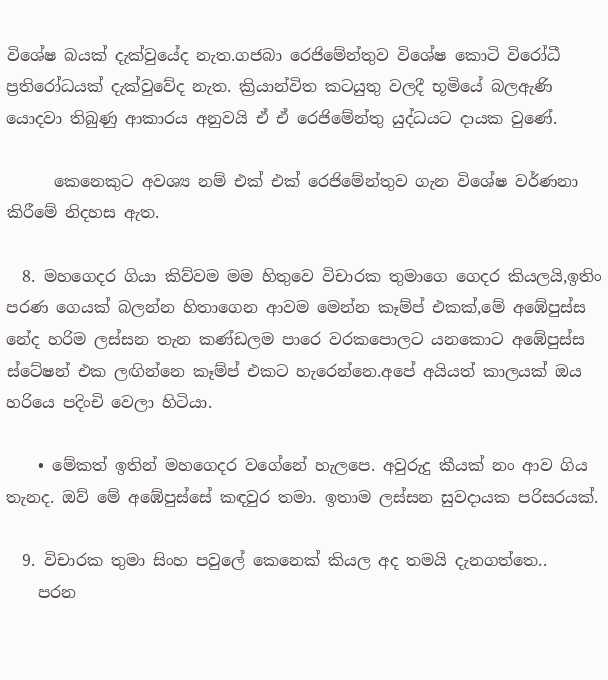විශේෂ බයක් දැක්වුයේද නැත.ගජබා රෙජිමේන්තුව විශේෂ කොටි විරෝධී ප්‍රතිරෝධයක් දැක්වුවේද නැත. ක්‍රියාන්විත කටයුතු වලදී භූමියේ බලඇණි යොදවා තිබුණු ආකාරය අනුවයි ඒ ඒ රෙජිමේන්තු යුද්ධයට දායක වුණේ.

      කෙනෙකුට අවශ්‍ය නම් එක් එක් රෙජිමේන්තුව ගැන විශේෂ වර්ණනා කිරීමේ නිදහස ඇත.

  8. මහගෙදර ගියා කිව්වම මම හිතුවෙ විචාරක තුමාගෙ ගෙදර කියලයි,ඉතිං පරණ ගෙයක් බලන්න හිතාගෙන ආවම මෙන්න කෑම්ප් එකක්,මේ අඹේපුස්ස නේද හරිම ලස්සන තැන කණ්ඩලම පාරෙ වරකපොලට යනකොට අඹේපුස්ස ස්ටේෂන් එක ලඟින්නෙ කෑම්ප් එකට හැරෙන්නෙ.අපේ අයියත් කාලයක් ඔය හරියෙ පදිංචි වෙලා හිටියා.

    • මේකත් ඉතින් මහගෙදර වගේනේ හැලපෙ. අවුරුදු කීයක් නං ආව ගිය තැනද. ඔව් මේ අඹේපුස්සේ කඳවුර තමා. ඉතාම ලස්සන සුවදායක පරිසරයක්.

  9. විචාරක තුමා සිංහ පවුලේ කෙනෙක් කියල අද තමයි දැනගත්තෙ..
    පරන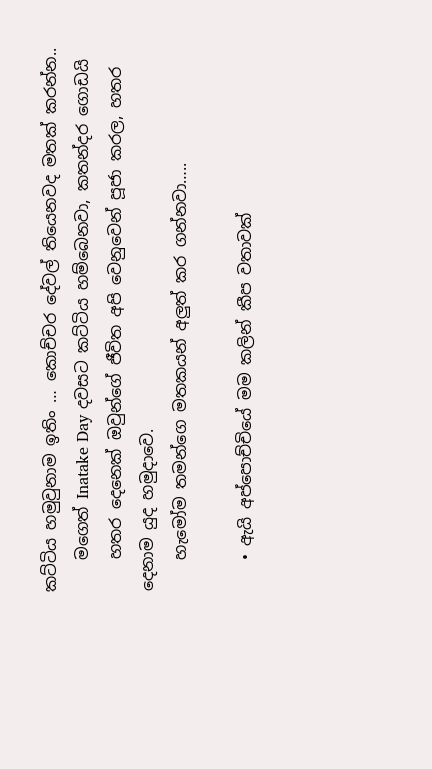කට්ටිය හමුවුනාම ඉතිං … කොච්චර දේවල් තියෙනවද මතක් කරන්න..
    මගෙත් Inatake Day දවසට කට්ටිය හම්බෙනවා, කතන්දර ගොඩයි
    හතර දෙනෙක් ඔවුන්ගේ ජීවිත අපි වෙනුවෙන් පූජා කරල, හතර දෙනාම යුද හමුදාවෙ.
    හැමෝම තමන්ගෙ මතකයන් අලුත් කර ගන්නවා…..

    • ඇයි අප්පොච්චියේ මම කලින් කීප වතාවක්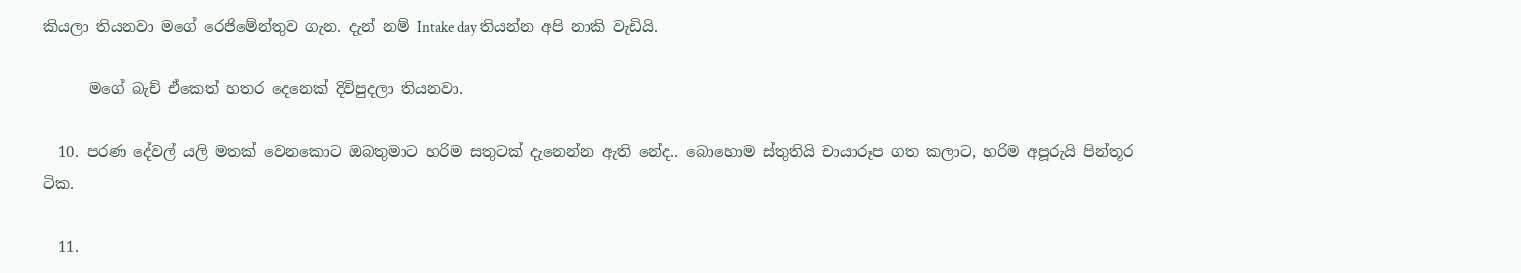කියලා තියනවා මගේ රෙජිමේන්තුව ගැන. දැන් නම් Intake day තියන්න අපි නාකි වැඩියි.

      මගේ බැච් ඒකෙත් හතර දෙනෙක් දිවිපුදලා තියනවා.

  10. පරණ දේවල් යලි මතක් වෙනකොට ඔබතුමාට හරිම සතුටක් දැනෙන්න ඇති නේද.. බොහොම ස්තුතියි චායාරූප ගත කලාට, හරිම අපූරුයි පින්තූර ටික.

  11.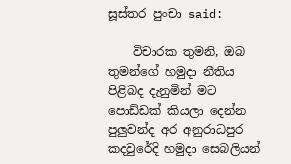සූස්තර පුංචා said:

    විචාරක තුමනි, ඔබ තුමන්ගේ හමුදා නීතිය පිළිබද දැනුමින් මට පොඩ්ඩක් කියලා දෙන්න පුලුවන්ද අර අනුරාධපුර කදවුරේදි හමුදා සෙබලියන්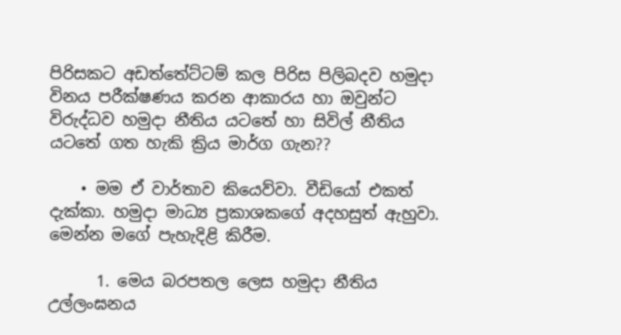පිරිසකට අඩත්තේට්ටම් කල පිරිස පිලිබදව හමුදා විනය පරීක්ෂණය කරන ආකාරය හා ඔවුන්ට විරුද්ධව හමුදා නීතිය යටතේ හා සිවිල් නීතිය යටතේ ගත හැකි ක්‍රිය මාර්ග ගැන??

    • මම ඒ වාර්තාව කියෙව්වා. වීඩියෝ එකත් දැක්කා. හමුදා මාධ්‍ය ප්‍රකාශකගේ අදහසුත් ඇහුවා. මෙන්න මගේ පැහැදිළි කිරීම.

      1. මෙය බරපතල ලෙස හමුදා නීතිය උල්ලංඝනය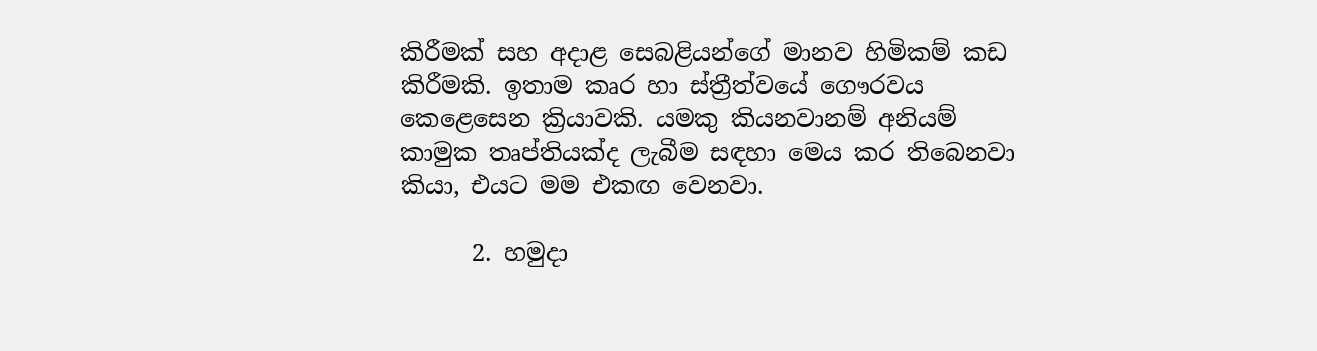කිරීමක් සහ අදාළ සෙබළියන්ගේ මානව හිමිකම් කඩ කිරීමකි. ඉතාම කෘර හා ස්ත්‍රීත්වයේ ගෞරවය කෙළෙසෙන ක්‍රියාවකි. යමකු කියනවානම් අනියම් කාමුක තෘප්තියක්ද ලැබීම සඳහා මෙය කර තිබෙනවා කියා, එයට මම එකඟ වෙනවා.

      2. හමුදා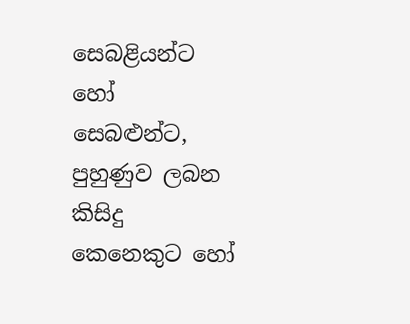සෙබළියන්ට හෝ සෙබළුන්ට, පුහුණුව ලබන කිසිදු කෙනෙකුට හෝ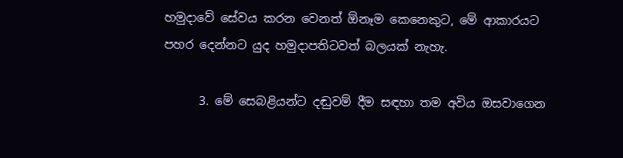හමුදාවේ සේවය කරන වෙනත් ඕනෑම කෙනෙකුට, මේ ආකාරයට පහර දෙන්නට යුද හමුදාපතිටවත් බලයක් නැහැ.

      3. මේ සෙබළියන්ට දඬුවම් දීම සඳහා තම අවිය ඔසවාගෙන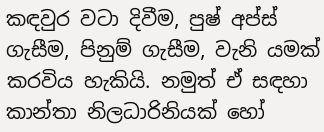කඳවුර වටා දිවීම, පුෂ් අප්ස් ගැසීම, පිනුම් ගැසීම, වැනි යමක් කරවිය හැකියි. නමුත් ඒ සඳහා කාන්තා නිලධාරිනියක් හෝ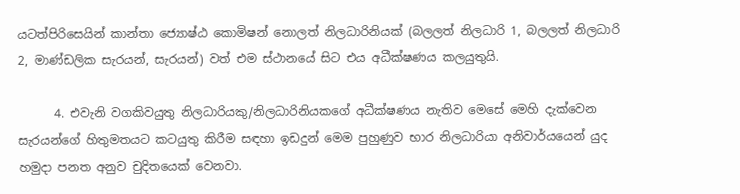යටත්පිරිසෙයින් කාන්තා ජ්‍යොෂ්ඨ කොමිෂන් නොලත් නිලධාරිනියක් (බලලත් නිලධාරි 1, බලලත් නිලධාරි 2, මාණ්ඩලික සැරයන්, සැරයන්) වත් එම ස්ථානයේ සිට එය අධීක්ෂණය කලයුතුයි.

      4. එවැනි වගකිවයුතු නිලධාරියකු/නිලධාරිනියකගේ අධීක්ෂණය නැතිව මෙසේ මෙහි දැක්වෙන සැරයන්ගේ හිතුමතයට කටයුතු කිරීම සඳහා ඉඩදුන් මෙම පුහුණුව භාර නිලධාරියා අනිවාර්යයෙන් යුද හමුදා පනත අනුව චුදිතයෙක් වෙනවා.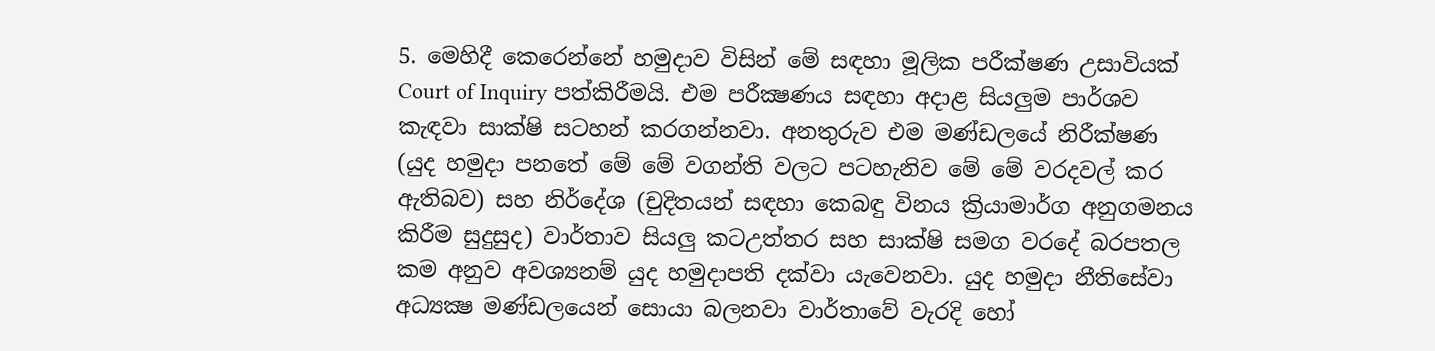5. මෙහිදී කෙරෙන්නේ හමුදාව විසින් මේ සඳහා මූලික පරීක්ෂණ උසාවියක් Court of Inquiry පත්කිරීමයි. එම පරීක්‍ෂණය සඳහා අදාළ සියලුම පාර්ශව කැඳවා සාක්ෂි සටහන් කරගන්නවා. අනතුරුව එම මණ්ඩලයේ නිරීක්ෂණ (යුද හමුදා පනතේ මේ මේ වගන්ති වලට පටහැනිව මේ මේ වරදවල් කර ඇතිබව) සහ නිර්දේශ (චුදිතයන් සඳහා කෙබඳු විනය ක්‍රියාමාර්ග අනුගමනය කිරීම සුදුසුද) වාර්තාව සියලු කටඋත්තර සහ සාක්ෂි සමග වරදේ බරපතල කම අනුව අවශ්‍යනම් යුද හමුදාපති දක්වා යැවෙනවා. යුද හමුදා නීතිසේවා අධ්‍යක්‍ෂ මණ්ඩලයෙන් සොයා බලනවා වාර්තාවේ වැරදි හෝ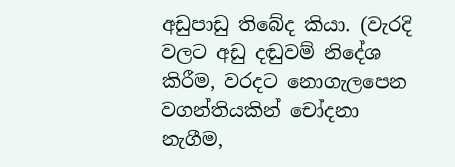අඩුපාඩු තිබේද කියා. (වැරදි වලට අඩු දඬුවම් නිදේශ කිරීම, වරදට නොගැලපෙන වගන්තියකින් චෝදනා නැගීම,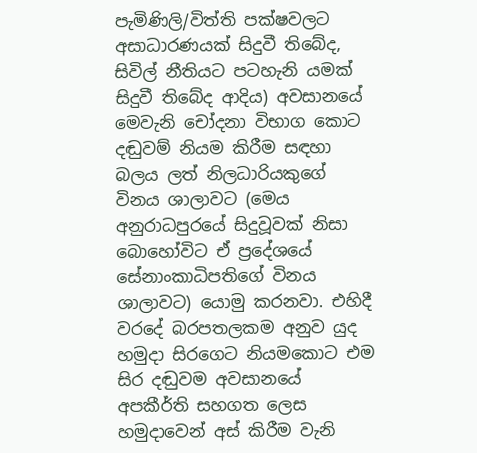පැමිණිලි/විත්ති පක්ෂවලට අසාධාරණයක් සිදුවී තිබේද, සිවිල් නීතියට පටහැනි යමක් සිදුවී තිබේද ආදිය) අවසානයේ මෙවැනි චෝදනා විභාග කොට දඬුවම් නියම කිරීම සඳහා බලය ලත් නිලධාරියකුගේ විනය ශාලාවට (මෙය අනුරාධපුරයේ සිදුවූවක් නිසා බොහෝවිට ඒ ප්‍රදේශයේ සේනාංකාධිපතිගේ විනය ශාලාවට) යොමු කරනවා. එහිදී වරදේ බරපතලකම අනුව යුද හමුදා සිරගෙට නියමකොට එම සිර දඬුවම අවසානයේ අපකීර්ති සහගත ලෙස හමුදාවෙන් අස් කිරීම වැනි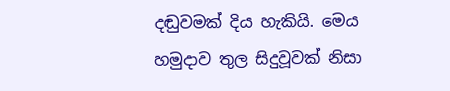දඬුවමක් දිය හැකියි. මෙය හමුදාව තුල සිදුවූවක් නිසා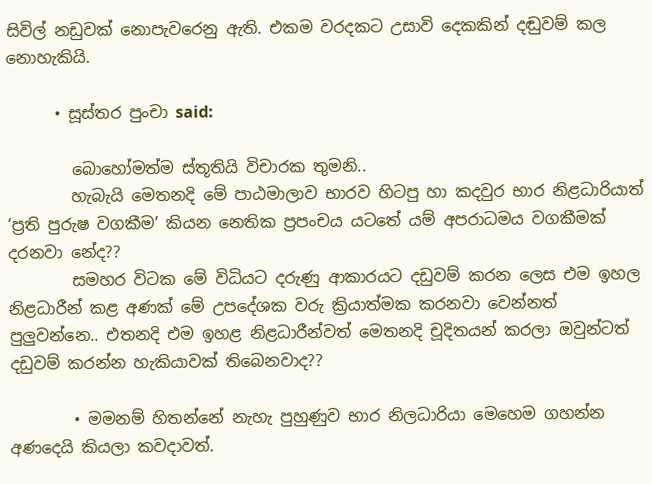සිවිල් නඩුවක් නොපැවරෙනු ඇති. එකම වරදකට උසාවි දෙකකින් දඬුවම් කල නොහැකියි.

      • සූස්තර පුංචා said:

        බොහෝමත්ම ස්තූතියි විචාරක තුමනි..
        හැබැයි මෙතනදි මේ පාඨමාලාව භාරව හිටපු හා කදවුර භාර නිළධාරියාත් ‘ප්‍රති පුරුෂ වගකීම’ කියන නෙතික ප්‍රපංචය යටතේ යම් අපරාධමය වගකීමක් දරනවා නේද??
        සමහර විටක මේ විධියට දරුණු ආකාරයට දඩුවම් කරන ලෙස එම ඉහල නිළධාරීන් කළ අණක් මේ උපදේශක වරු ක්‍රියාත්මක කරනවා වෙන්නත් පුලුවන්නෙ.. එතනදි එම ඉහළ නිළධාරීන්වත් මෙතනදි චූදිතයන් කරලා ඔවුන්ටත් දඩුවම් කරන්න හැකියාවක් තිබෙනවාද??

        • මමනම් හිතන්නේ නැහැ පුහුණුව භාර නිලධාරියා මෙහෙම ගහන්න අණදෙයි කියලා කවදාවත්.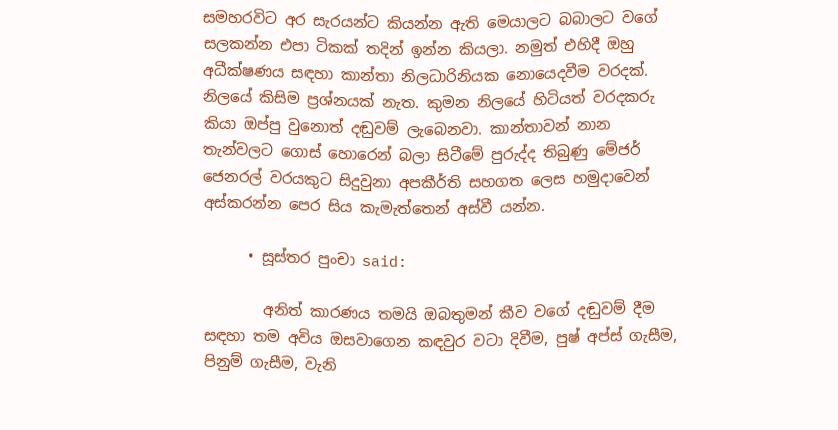සමහරවිට අර සැරයන්ට කියන්න ඇති මෙයාලට බබාලට වගේ සලකන්න එපා ටිකක් තදින් ඉන්න කියලා. නමුත් එහිදී ඔහු අධීක්ෂණය සඳහා කාන්තා නිලධාරිනියක නොයෙදවීම වරදක්. නිලයේ කිසිම ප්‍රශ්නයක් නැත. කුමන නිලයේ හිටියත් වරදකරු කියා ඔප්පු වුනොත් දඬුවම් ලැබෙනවා. කාන්තාවන් නාන තැන්වලට ගොස් හොරෙන් බලා සිටීමේ පුරුද්ද තිබුණු මේජර් ජෙනරල් වරයකුට සිදුවුනා අපකීර්ති සහගත ලෙස හමුදාවෙන් අස්කරන්න පෙර සිය කැමැත්තෙන් අස්වී යන්න.

      • සූස්තර පුංචා said:

        අනිත් කාරණය තමයි ඔබතුමන් කීව වගේ දඬුවම් දීම සඳහා තම අවිය ඔසවාගෙන කඳවුර වටා දිවීම, පුෂ් අප්ස් ගැසීම, පිනුම් ගැසීම, වැනි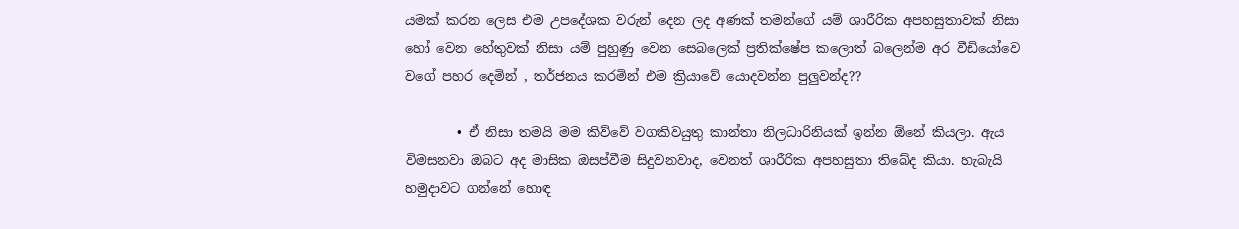යමක් කරන ලෙස එම උපදේශක වරුන් දෙන ලද අණක් තමන්ගේ යම් ශාරීරික අපහසුතාවක් නිසා හෝ වෙන හේතුවක් නිසා යම් පුහුණු වෙන සෙබලෙක් ප්‍රතික්ෂේප කලොත් බලෙන්ම අර වීඩියෝවෙ වගේ පහර දෙමින් , තර්ජනය කරමින් එම ක්‍රියාවේ යොදවන්න පුලුවන්ද??

        • ඒ නිසා තමයි මම කිව්වේ වගකිවයුතු කාන්තා නිලධාරිනියක් ඉන්න ඕනේ කියලා. ඇය විමසනවා ඔබට අද මාසික ඔසප්වීම සිදුවනවාද, වෙනත් ශාරීරික අපහසුතා තිබේද කියා. හැබැයි හමුදාවට ගන්නේ හොඳ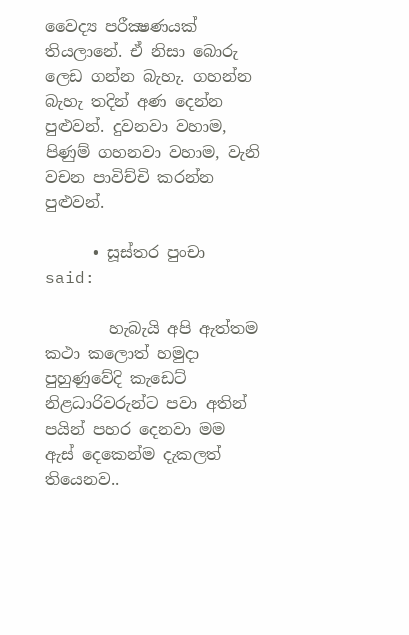වෛද්‍ය පරීක්‍ෂණයක් තියලානේ. ඒ නිසා බොරු ලෙඩ ගන්න බැහැ. ගහන්න බැහැ තදින් අණ දෙන්න පුළුවන්. දුවනවා වහාම, පිණුම් ගහනවා වහාම, වැනි වචන පාවිච්චි කරන්න පුළුවන්.

      • සූස්තර පුංචා said:

        හැබැයි අපි ඇත්තම කථා කලොත් හමුදා පුහුණුවේදි කැඩෙට් නිළධාරිවරුන්ට පවා අතින් පයින් පහර දෙනවා මම ඇස් දෙකෙන්ම දැකලත් තියෙනව..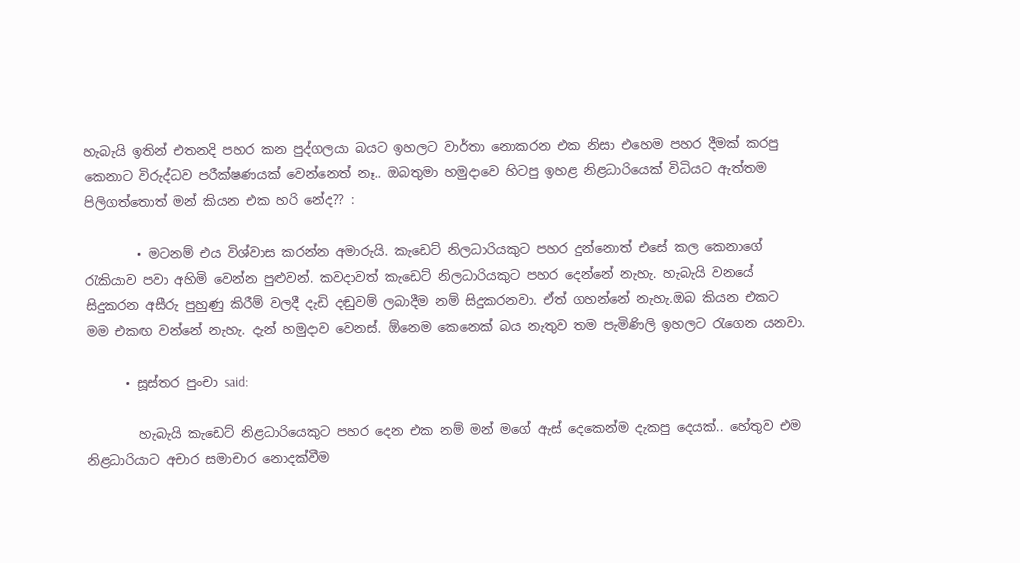හැබැයි ඉතින් එතනදි පහර කන පුද්ගලයා බයට ඉහලට වාර්තා නොකරන එක නිසා එහෙම පහර දීමක් කරපු කෙනාට විරුද්ධව පරීක්ෂණයක් වෙන්නෙත් නෑ.. ඔබතුමා හමුදාවෙ හිටපු ඉහළ නිළධාරියෙක් විධියට ඇත්තම පිලිගත්තොත් මන් කියන එක හරි නේද?? :

        • මටනම් එය විශ්වාස කරන්න අමාරුයි. කැඩෙට් නිලධාරියකුට පහර දුන්නොත් එසේ කල කෙනාගේ රැකියාව පවා අහිමි වෙන්න පුළුවන්. කවදාවත් කැඩෙට් නිලධාරියකුට පහර දෙන්නේ නැහැ. හැබැයි වනයේ සිදුකරන අසීරු පුහුණු කිරීම් වලදී දැඩි දඬුවම් ලබාදීම නම් සිදුකරනවා. ඒත් ගහන්නේ නැහැ.ඔබ කියන එකට මම එකඟ වන්නේ නැහැ. දැන් හමුදාව වෙනස්. ඕනෙම කෙනෙක් බය නැතුව තම පැමිණිලි ඉහලට රැගෙන යනවා.

      • සූස්තර පුංචා said:

        හැබැයි කැඩෙට් නිළධාරියෙකුට පහර දෙන එක නම් මන් මගේ ඇස් දෙකෙන්ම දැකපු දෙයක්.. හේතුව එම නිළධාරියාට අචාර සමාචාර නොදක්වීම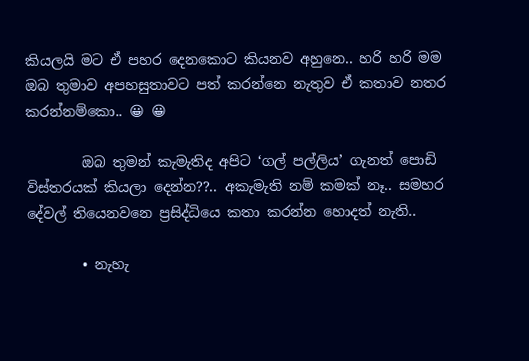කියලයි මට ඒ පහර දෙනකොට කියනව අහුනෙ.. හරි හරි මම ඔබ තුමාව අපහසුතාවට පත් කරන්නෙ නැතුව ඒ කතාව නතර කරන්නම්කො.. 😀 😀

        ඔබ තුමන් කැමැතිද අපිට ‘ගල් පල්ලිය’ ගැනත් පොඩි විස්තරයක් කියලා දෙන්න??.. අකැමැති නම් කමක් නෑ.. සමහර දේවල් තියෙනවනෙ ප්‍රසිද්ධියෙ කතා කරන්න හොදත් නැති..

        • නැහැ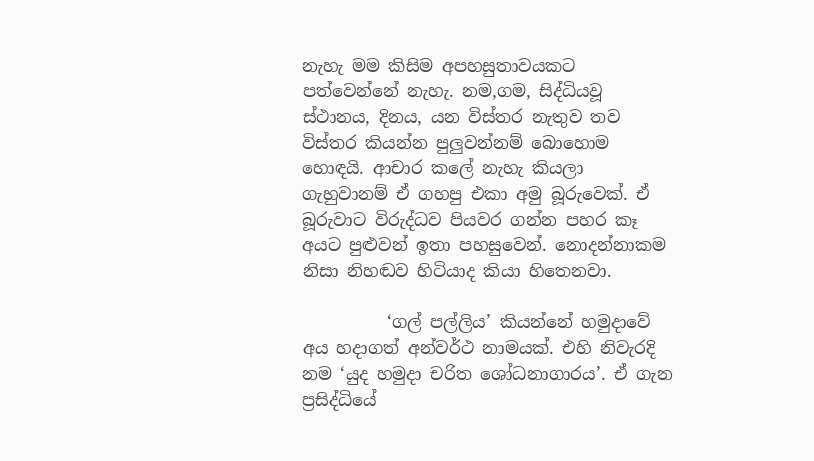නැහැ මම කිසිම අපහසුතාවයකට පත්වෙන්නේ නැහැ. නම,ගම, සිද්ධියවූ ස්ථානය, දිනය, යන විස්තර නැතුව තව විස්තර කියන්න පුලුවන්නම් බොහොම හොඳයි. ආචාර කලේ නැහැ කියලා ගැහුවානම් ඒ ගහපු එකා අමු බූරුවෙක්. ඒ බූරුවාට විරුද්ධව පියවර ගන්න පහර කෑ අයට පුළුවන් ඉතා පහසුවෙන්. නොදන්නාකම නිසා නිහඬව හිටියාද කියා හිතෙනවා.

          ‘ගල් පල්ලිය’ කියන්නේ හමුදාවේ අය හදාගත් අන්වර්ථ නාමයක්. එහි නිවැරදි නම ‘යුද හමුදා චරිත ශෝධනාගාරය’. ඒ ගැන ප්‍රසිද්ධියේ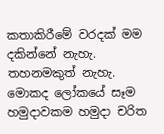කතාකිරීමේ වරදක් මම දකින්නේ නැහැ. තහනමකුත් නැහැ. මොකද ලෝකයේ සෑම හමුදාවකම හමුදා චරිත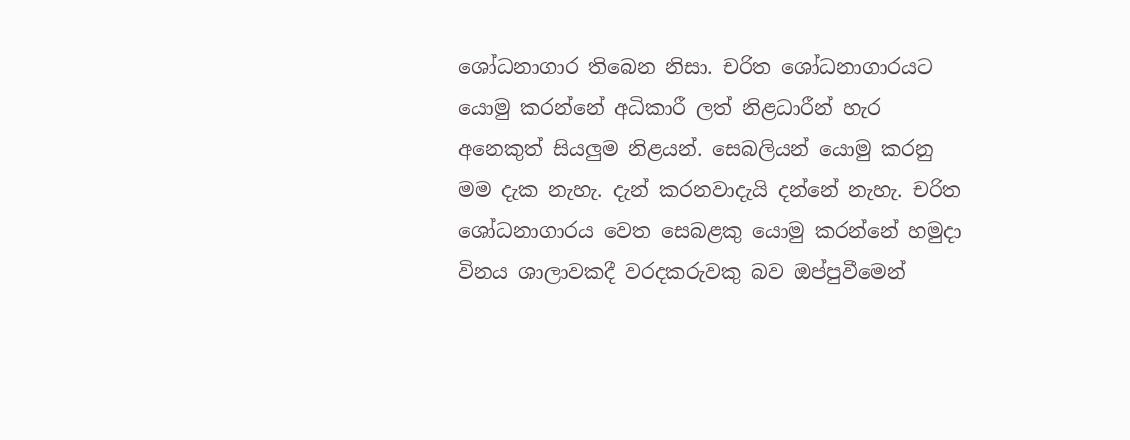ශෝධනාගාර තිබෙන නිසා. චරිත ශෝධනාගාරයට යොමු කරන්නේ අධිකාරී ලත් නිළධාරීන් හැර අනෙකුත් සියලුම නිළයන්. සෙබලියන් යොමු කරනු මම දැක නැහැ. දැන් කරනවාදැයි දන්නේ නැහැ. චරිත ශෝධනාගාරය වෙත සෙබළකු යොමු කරන්නේ හමුදා විනය ශාලාවකදී වරදකරුවකු බව ඔප්පුවීමෙන්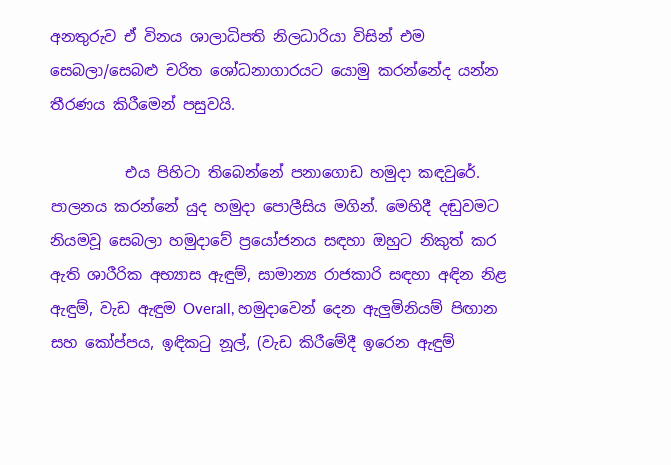අනතුරුව ඒ විනය ශාලාධිපති නිලධාරියා විසින් එම සෙබලා/සෙබළු චරිත ශෝධනාගාරයට යොමු කරන්නේද යන්න තීරණය කිරීමෙන් පසුවයි.

          එය පිහිටා තිබෙන්නේ පනාගොඩ හමුදා කඳවුරේ. පාලනය කරන්නේ යුද හමුදා පොලීසිය මගින්. මෙහිදී දඬුවමට නියමවූ සෙබලා හමුදාවේ ප්‍රයෝජනය සඳහා ඔහුට නිකුත් කර ඇති ශාරීරික අභ්‍යාස ඇඳුම්, සාමාන්‍ය රාජකාරි සඳහා අඳින නිළ ඇඳුම්, වැඩ ඇඳුම Overall, හමුදාවෙන් දෙන ඇලුමිනියම් පිඟාන සහ කෝප්පය, ඉඳිකටු නූල්, (වැඩ කිරීමේදී ඉරෙන ඇඳුම්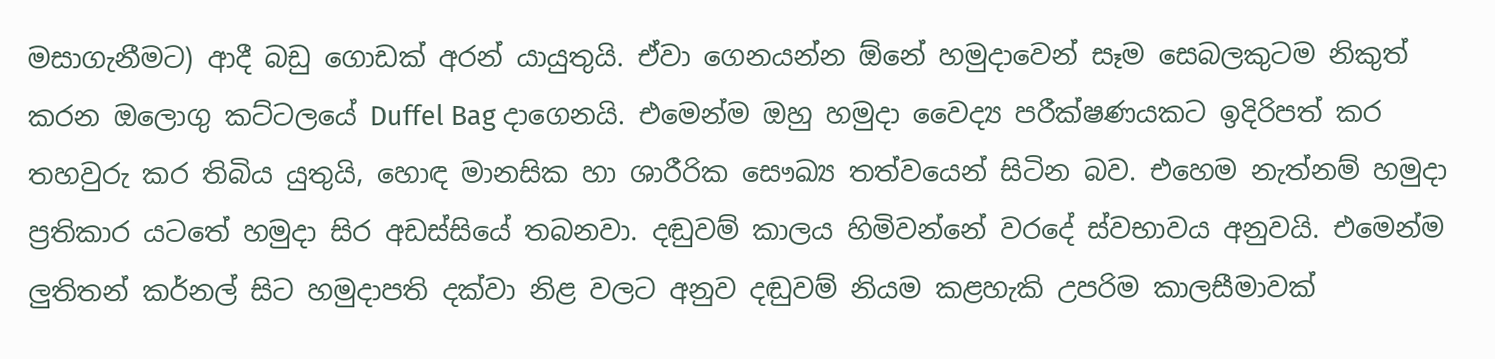මසාගැනීමට) ආදී බඩු ගොඩක් අරන් යායුතුයි. ඒවා ගෙනයන්න ඕනේ හමුදාවෙන් සෑම සෙබලකුටම නිකුත් කරන ඔලොගු කට්ටලයේ Duffel Bag දාගෙනයි. එමෙන්ම ඔහු හමුදා වෛද්‍ය පරීක්ෂණයකට ඉදිරිපත් කර තහවුරු කර තිබිය යුතුයි, හොඳ මානසික හා ශාරීරික සෞඛ්‍ය තත්වයෙන් සිටින බව. එහෙම නැත්නම් හමුදා ප්‍රතිකාර යටතේ හමුදා සිර අඩස්සියේ තබනවා. දඬුවම් කාලය හිමිවන්නේ වරදේ ස්වභාවය අනුවයි. එමෙන්ම ලුතිතන් කර්නල් සිට හමුදාපති දක්වා නිළ වලට අනුව දඬුවම් නියම කළහැකි උපරිම කාලසීමාවක්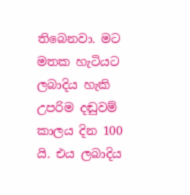තිබෙනවා. මට මතක හැටියට ලබාදිය හැකි උපරිම දඬුවම් කාලය දින 100 යි. එය ලබාදිය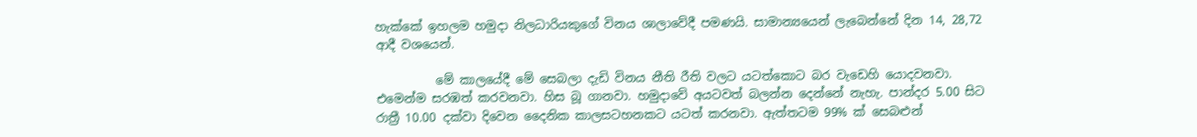හැක්කේ ඉහලම හමුදා නිලධාරියකුගේ විනය ශාලාවේදී පමණයි. සාමාන්‍යයෙන් ලැබෙන්නේ දින 14, 28,72 ආදී වශයෙන්.

          මේ කාලයේදී මේ සෙබලා දැඩි විනය නීති රීති වලට යටත්කොට බර වැඩෙහි යොදවනවා. එමෙන්ම සරඹත් කරවනවා. හිස බූ ගානවා. හමුදාවේ අයටවත් බලන්න දෙන්නේ නැහැ. පාන්දර 5.00 සිට රාත්‍රී 10.00 දක්වා දිවෙන දෛනික කාලසටහනකට යටත් කරනවා. ඇත්තටම 99% ක් සෙබළුන්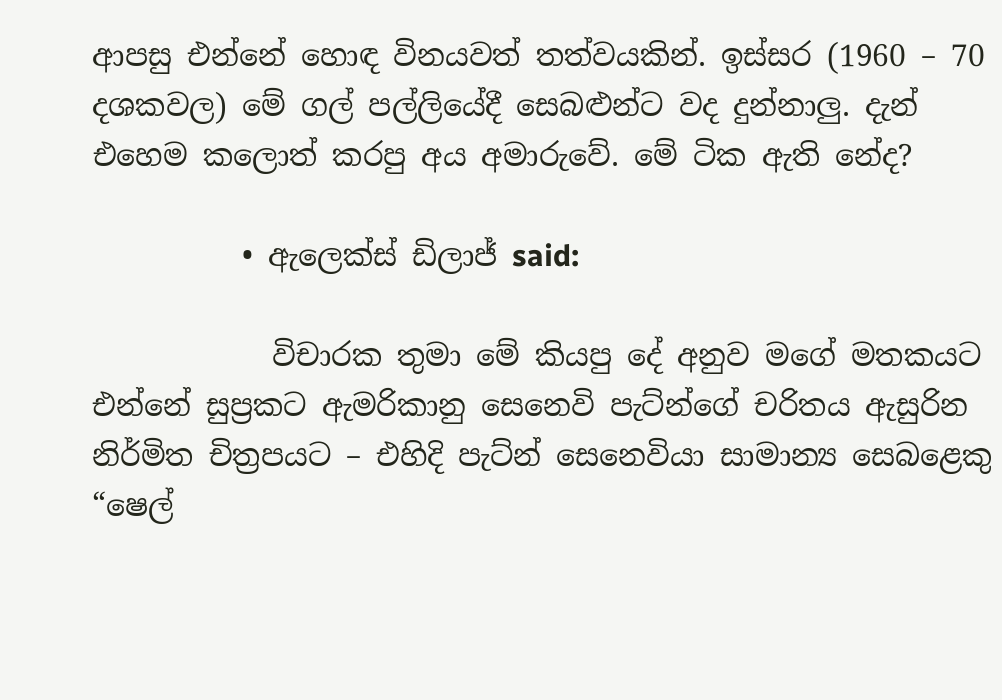ආපසු එන්නේ හොඳ විනයවත් තත්වයකින්. ඉස්සර (1960 – 70 දශකවල) මේ ගල් පල්ලියේදී සෙබළුන්ට වද දුන්නාලු. දැන් එහෙම කලොත් කරපු අය අමාරුවේ. මේ ටික ඇති නේද?

          • ඇලෙක්ස් ඩිලාජ් said:

            විචාරක තුමා මේ කියපු දේ අනුව මගේ මතකයට එන්නේ සුප්‍රකට ඇමරිකානු සෙනෙවි පැට්න්ගේ චරිතය ඇසුරින නිර්මිත චිත්‍රපයට – එහිදි පැට්න් සෙනෙවියා සාමාන්‍ය සෙබළෙකු “ෂෙල්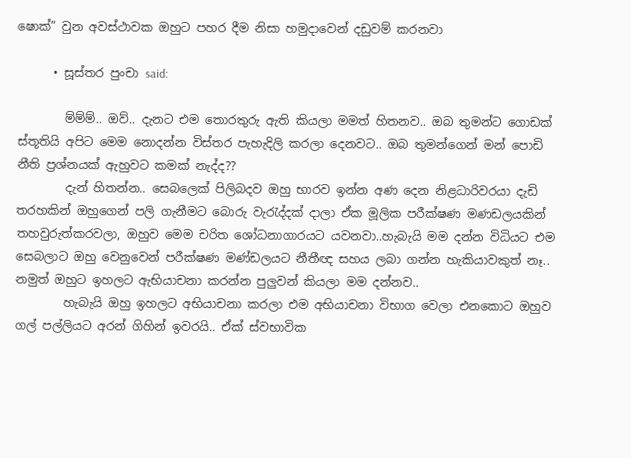ෂොක්” වුන අවස්ථාවක ඔහුට පහර දීම නිසා හමුදාවෙන් දඩුවම් කරනවා

      • සූස්තර පුංචා said:

        ම්ම්ම්.. ඔව්.. දැනට එම තොරතුරු ඇති කියලා මමත් හිතනව.. ඔබ තුමන්ට ගොඩක් ස්තූතියි අපිට මෙම නොදන්න විස්තර පැහැදිලි කරලා දෙනවට.. ඔබ තුමන්ගෙන් මන් පොඩි නීති ප්‍රශ්නයක් ඇහුවට කමක් නැද්ද??
        දැන් හිතන්න.. සෙබලෙක් පිලිබදව ඔහු භාරව ඉන්න අණ දෙන නිළධාරිවරයා දැඩි තරහකින් ඔහුගෙන් පලි ගැනීමට බොරු වැරැද්දක් දාලා ඒක මූලික පරීක්ෂණ මණඩලයකින් තහවුරුත්කරවලා, ඔහුව මෙම චරිත ශෝධනාගාරයට යවනවා..හැබැයි මම දන්න විධියට එම සෙබලාට ඔහු වෙනුවෙන් පරීක්ෂණ මණ්ඩලයට නීතීඥ සහය ලබා ගන්න හැකියාවකුත් නෑ.. නමුත් ඔහුට ඉහලට ඇභියාචනා කරන්න පුලුවන් කියලා මම දන්නව..
        හැබැයි ඔහු ඉහලට අභියාචනා කරලා එම අභියාචනා විභාග වෙලා එනකොට ඔහුව ගල් පල්ලියට අරන් ගිහින් ඉවරයි.. ඒක් ස්වභාවික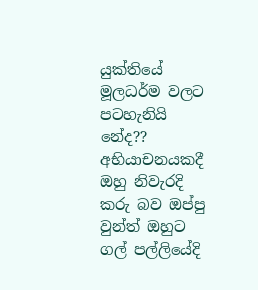යුක්තියේ මූලධර්ම වලට පටහැනියි නේද?? අභියාචනයකදී ඔහු නිවැරදි කරු බව ඔප්පු වුන්ත් ඔහුට ගල් පල්ලියේදි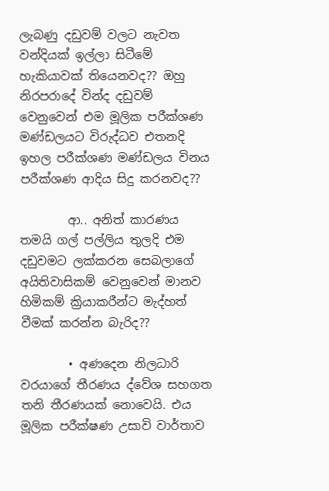ලැබණු දඩුවම් වලට නැවත වන්දියක් ඉල්ලා සිටීමේ හැකියාවක් තියෙනවද?? ඔහු නිරපරාදේ වින්ද දඩුවම් වෙනුවෙන් එම මූලික පරීක්ශණ මණ්ඩලයට විරුද්ධව එතනදි ඉහල පරීක්ශණ මණ්ඩලය විනය පරීක්ශණ ආදිය සිදු කරනවද??

        ආ.. අනිත් කාරණය තමයි ගල් පල්ලිය තුලදි එම දඩුවමට ලක්කරන සෙබලාගේ අයිතිවාසිකම් වෙනුවෙන් මානව හිමිකම් ක්‍රියාකරීන්ට මැද්හත් වීමක් කරන්න බැරිද??

        • අණදෙන නිලධාරි වරයාගේ තීරණය ද්වේශ සහගත තනි තීරණයක් නොවෙයි. එය මූලික පරීක්ෂණ උසාවි වාර්තාව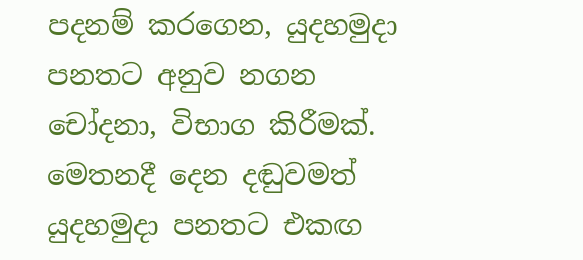පදනම් කරගෙන, යුදහමුදා පනතට අනුව නගන චෝදනා, විභාග කිරීමක්. මෙතනදී දෙන දඬුවමත් යුදහමුදා පනතට එකඟ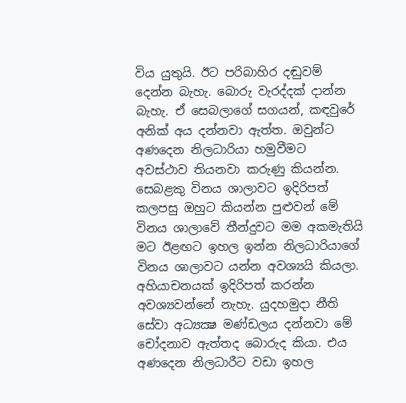විය යුතුයි. ඊට පරිබාහිර දඬුවම් දෙන්න බැහැ. බොරු වැරද්දක් දාන්න බැහැ. ඒ සෙබලාගේ සගයන්, කඳවුරේ අනික් අය දන්නවා ඇත්ත. ඔවුන්ට අණදෙන නිලධාරියා හමුවීමට අවස්ථාව තියනවා කරුණු කියන්න. සෙබළකු විනය ශාලාවට ඉදිරිපත් කලපසු ඔහුට කියන්න පුළුවන් මේ විනය ශාලාවේ තීන්දුවට මම අකමැතියි මට ඊළඟට ඉහල ඉන්න නිලධාරියාගේ විනය ශාලාවට යන්න අවශ්‍යයි කියලා. අහියාචනයක් ඉදිරිපත් කරන්න අවශ්‍යවන්නේ නැහැ. යුදහමුදා නීති සේවා අධ්‍යක්‍ෂ මණ්ඩලය දන්නවා මේ චෝදනාව ඇත්තද බොරුද කියා. එය අණදෙන නිලධාරීට වඩා ඉහල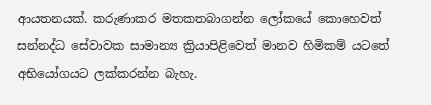ආයතනයක්. කරුණාකර මතකතබාගන්න ලෝකයේ කොහෙවත් සන්නද්ධ සේවාවක සාමාන්‍ය ක්‍රියාපිළිවෙත් මානව හිමිකම් යටතේ අභියෝගයට ලක්කරන්න බැහැ.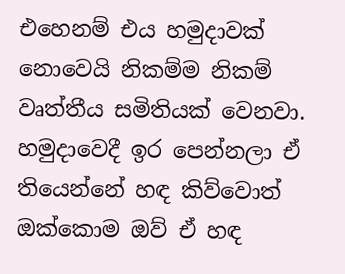එහෙනම් එය හමුදාවක් නොවෙයි නිකම්ම නිකම් වෘත්තීය සමිතියක් වෙනවා. හමුදාවෙදී ඉර පෙන්නලා ඒ තියෙන්නේ හඳ කිව්වොත් ඔක්කොම ඔව් ඒ හඳ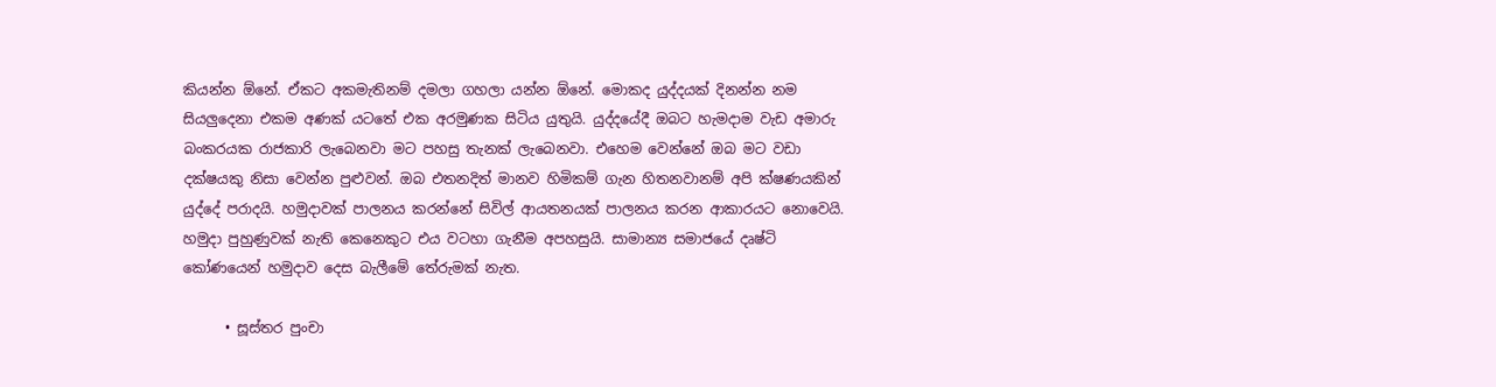කියන්න ඕනේ. ඒකට අකමැතිනම් දමලා ගහලා යන්න ඕනේ. මොකද යුද්දයක් දිනන්න නම සියලුදෙනා එකම අණක් යටතේ එක අරමුණක සිටිය යුතුයි. යුද්දයේදී ඔබට හැමදාම වැඩ අමාරු බංකරයක රාජකාරි ලැබෙනවා මට පහසු තැනක් ලැබෙනවා. එහෙම වෙන්නේ ඔබ මට වඩා දක්ෂයකු නිසා වෙන්න පුළුවන්. ඔබ එතනදිත් මානව හිමිකම් ගැන හිතනවානම් අපි ක්ෂණයකින් යුද්දේ පරාදයි. හමුදාවක් පාලනය කරන්නේ සිවිල් ආයතනයක් පාලනය කරන ආකාරයට නොවෙයි. හමුදා පුහුණුවක් නැති කෙනෙකුට එය වටහා ගැනීම අපහසුයි. සාමාන්‍ය සමාජයේ දෘෂ්ටි කෝණයෙන් හමුදාව දෙස බැලීමේ තේරුමක් නැත.

      • සූස්තර පුංචා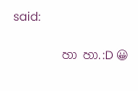said:

        හා හා.:D 😀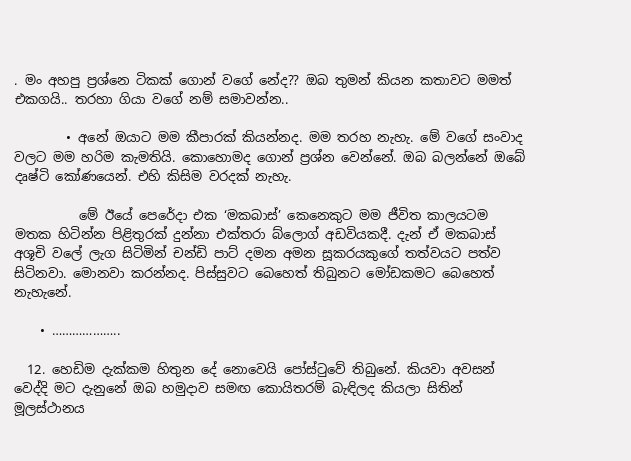. මං අහපු ප්‍රශ්නෙ ටිකක් ගොන් වගේ නේද?? ඔබ තුමන් කියන කතාවට මමත් එකගයි.. තරහා ගියා වගේ නම් සමාවන්න..

        • අනේ ඔයාට මම කීපාරක් කියන්නද. මම තරහ නැහැ. මේ වගේ සංවාද වලට මම හරිම කැමතියි. කොහොමද ගොන් ප්‍රශ්න වෙන්නේ. ඔබ බලන්නේ ඔබේ දෘෂ්ටි කෝණයෙන්. එහි කිසිම වරදක් නැහැ.

          මේ ඊයේ පෙරේදා එක ‘මකබාස්’ කෙනෙකුට මම ජීවිත කාලයටම මතක හිටින්න පිළිතුරක් දුන්නා එක්තරා බ්ලොග් අඩවියකදී. දැන් ඒ මකබාස් අශූචි වලේ ලැග සිටිමින් චන්ඩි පාට් දමන අමන සූකරයකුගේ තත්වයට පත්ව සිටිනවා. මොනවා කරන්නද. පිස්සුවට බෙහෙත් තිබුනට මෝඩකමට බෙහෙත් නැහැනේ.

    • ………………..

  12. හෙඩිම දැක්කම හිතුන දේ නොවෙයි පෝස්‍ටුවේ තිබුනේ. කියවා අවසන් වෙද්දි මට දැනුනේ ඔබ හමුදාව සමඟ කොයිතරම් බැඳිලද කියලා සිතින් මූලස්ථානය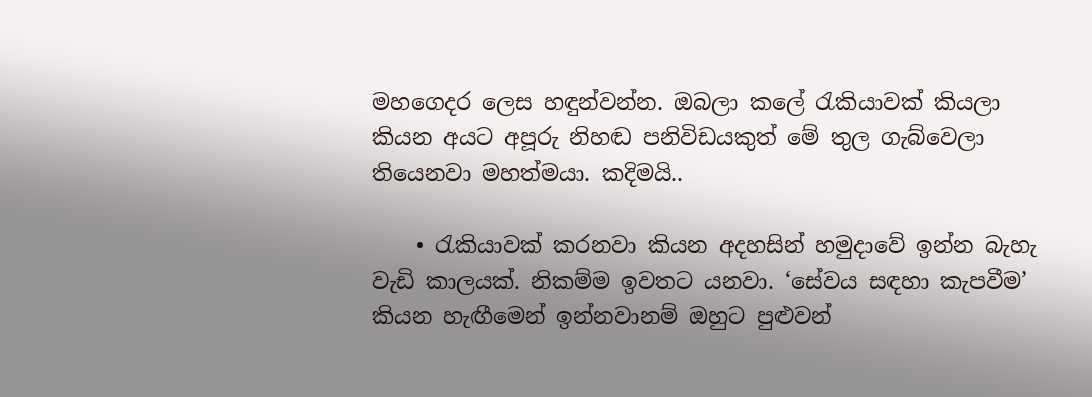මහගෙදර ලෙස හඳුන්වන්න. ඔබලා කලේ ‍රැකියාවක් කියලා කියන අයට අපූරු නිහඬ පනිවිඩයකුත් මේ තුල ගැබ්වෙලා තියෙනවා මහත්මයා. කදිමයි..

    • රැකියාවක් කරනවා කියන අදහසින් හමුදාවේ ඉන්න බැහැ වැඩි කාලයක්. නිකම්ම ඉවතට යනවා. ‘සේවය සඳහා කැපවීම’ කියන හැඟීමෙන් ඉන්නවානම් ඔහුට පුළුවන්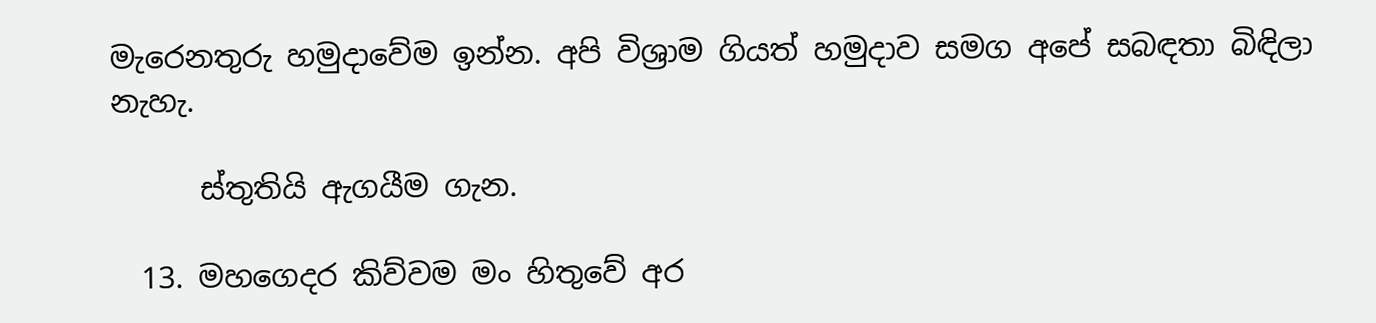මැරෙනතුරු හමුදාවේම ඉන්න. අපි විශ්‍රාම ගියත් හමුදාව සමග අපේ සබඳතා බිඳිලා නැහැ.

      ස්තුතියි ඇගයීම ගැන.

  13. මහගෙදර කිව්වම මං හිතුවේ අර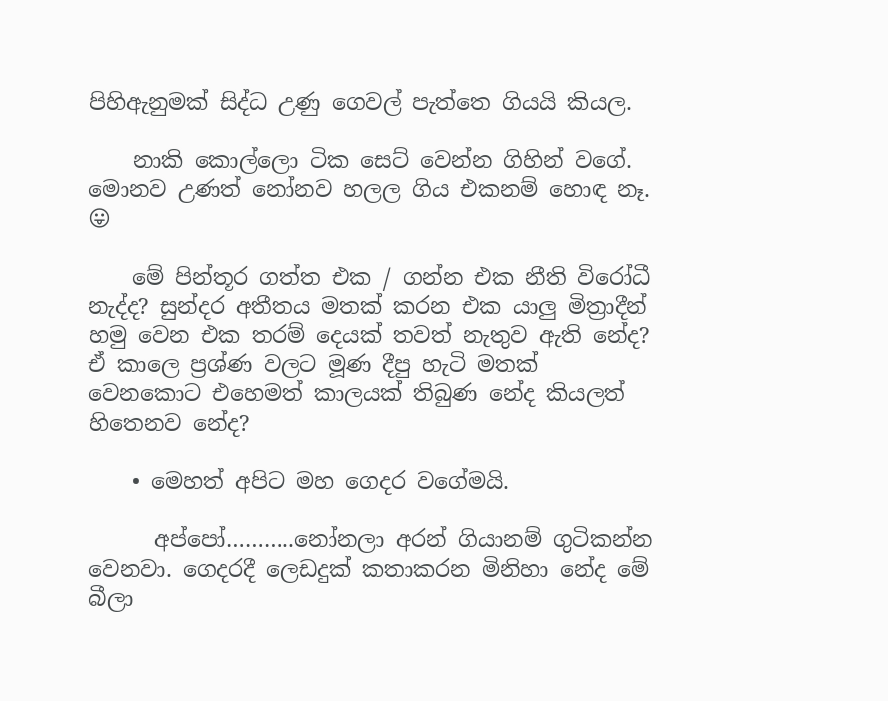පිහිඇනුමක් සිද්ධ උණු ගෙවල් පැත්තෙ ගියයි කියල.

    නාකි කොල්ලො ටික සෙට් වෙන්න ගිහින් වගේ. මොනව උණත් නෝනව හලල ගිය එකනම් හොඳ නෑ. 😛

    මේ පින්තූර ගත්ත එක / ගන්න එක නීති විරෝධී නැද්ද? සුන්දර අතීතය මතක් කරන එක යාලු මිත්‍රාදීන් හමු වෙන එක තරම් දෙයක් තවත් නැතුව ඇති නේද? ඒ කාලෙ ප්‍රශ්ණ වලට මූණ දීපු හැටි මතක් වෙනකොට එහෙමත් කාලයක් තිබුණ නේද කියලත් හිතෙනව නේද?

    • මෙහත් අපිට මහ ගෙදර වගේමයි.

      අප්පෝ………..නෝනලා අරන් ගියානම් ගුටිකන්න වෙනවා. ගෙදරදී ලෙඩදුක් කතාකරන මිනිහා නේද මේ බීලා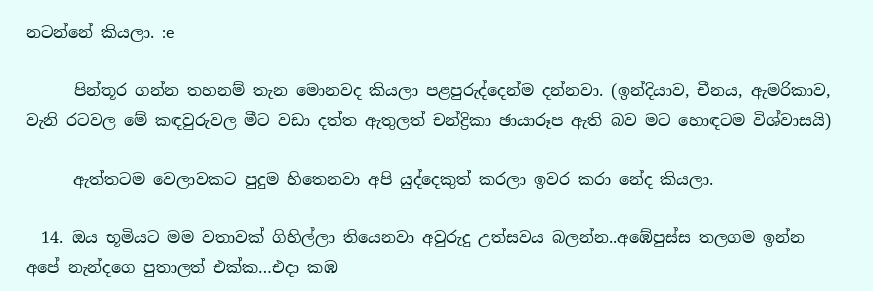නටන්නේ කියලා. :e

      පින්තූර ගන්න තහනම් තැන මොනවද කියලා පළපුරුද්දෙන්ම දන්නවා. (ඉන්දියාව, චීනය, ඇමරිකාව, වැනි රටවල මේ කඳවුරුවල මීට වඩා දත්ත ඇතුලත් චන්ද්‍රිකා ඡායාරූප ඇති බව මට හොඳටම විශ්වාසයි)

      ඇත්තටම වෙලාවකට පුදුම හිතෙනවා අපි යුද්දෙකුත් කරලා ඉවර කරා නේද කියලා.

  14. ඔය භූමියට මම වතාවක් ගිහිල්ලා තියෙනවා අවුරුදු උත්සවය බලන්න..අඹේපුස්ස තලගම ඉන්න අපේ නැන්දගෙ පුතාලත් එක්ක…එදා කඹ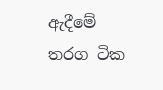ඇදීමේ තරග ටික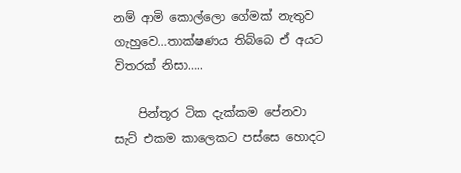නම් ආමි කොල්ලො ගේමක් නැතුව ගැහුවෙ…තාක්ෂණය තිබ්බෙ ඒ අයට විතරක් නිසා…..

    පින්තූර ටික දැක්කම පේනවා සැට් එකම කාලෙකට පස්සෙ හොදට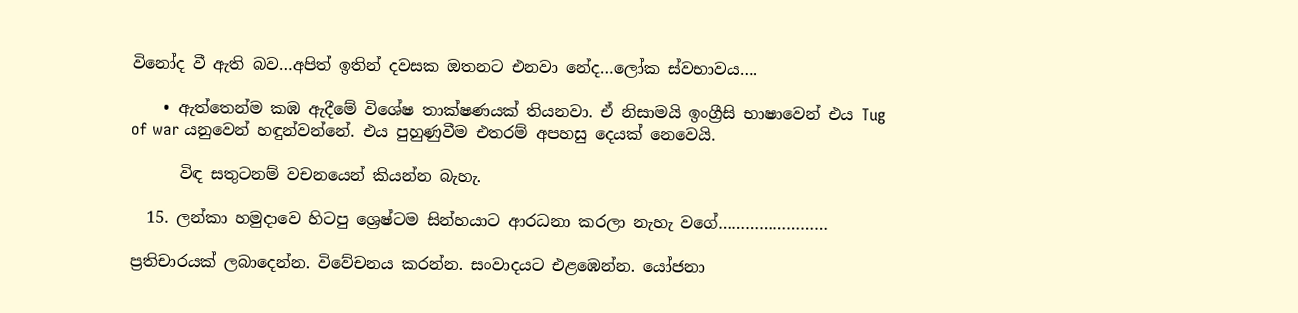විනෝද වී ඇති බව…අපිත් ඉතින් දවසක ඔතනට එනවා නේද…ලෝක ස්වභාවය….

    • ඇත්තෙන්ම කඹ ඇදීමේ විශේෂ තාක්ෂණයක් තියනවා. ඒ නිසාමයි ඉංග්‍රීසි භාෂාවෙන් එය Tug of war යනුවෙන් හඳුන්වන්නේ. එය පුහුණුවීම එතරම් අපහසු දෙයක් නෙවෙයි.

      විඳ සතුටනම් වචනයෙන් කියන්න බැහැ.

  15. ලන්කා හමුදාවෙ හිටපු ශ්‍රෙෂ්ටම සින්හයාට ආරධනා කරලා නැහැ වගේ……………………

ප්‍රතිචාරයක් ලබාදෙන්න. විවේචනය කරන්න. සංවාදයට එළඹෙන්න. යෝජනා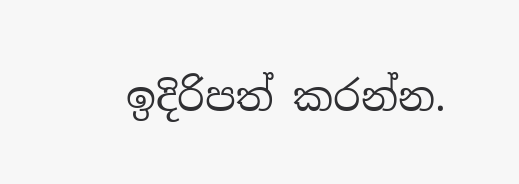ඉදිරිපත් කරන්න.